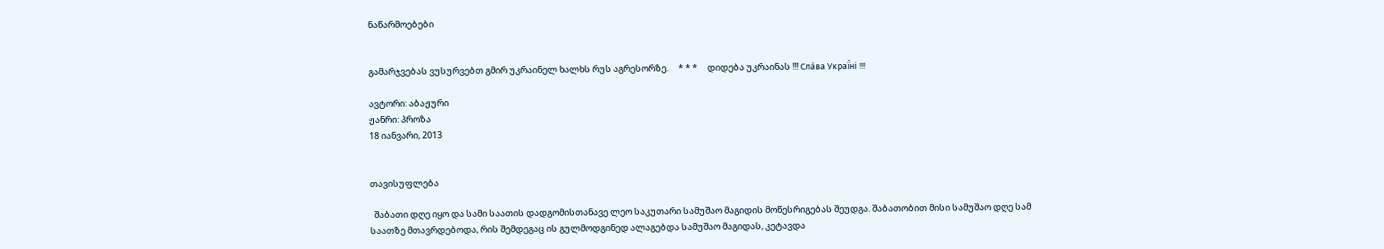ნაწარმოებები


გამარჯვებას ვუსურვებთ გმირ უკრაინელ ხალხს რუს აგრესორზე.     * * *     დიდება უკრაინას !!! Сла́ва Украї́ні !!!

ავტორი: აბაჟური
ჟანრი: პროზა
18 იანვარი, 2013


თავისუფლება

  შაბათი დღე იყო და სამი საათის დადგომისთანავე ლეო საკუთარი სამუშაო მაგიდის მოწესრიგებას შეუდგა. შაბათობით მისი სამუშაო დღე სამ საათზე მთავრდებოდა, რის შემდეგაც ის გულმოდგინედ ალაგებდა სამუშაო მაგიდას, კეტავდა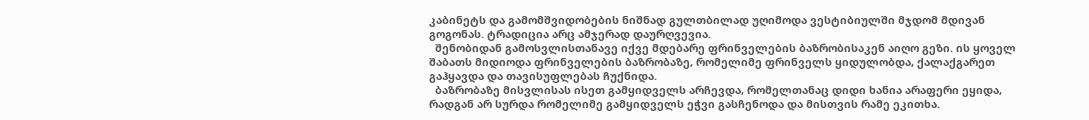კაბინეტს და გამომშვიდობების ნიშნად გულთბილად უღიმოდა ვესტიბიულში მჯდომ მდივან გოგონას. ტრადიცია არც ამჯერად დაურღვევია.
  შენობიდან გამოსვლისთანავე იქვე მდებარე ფრინველების ბაზრობისაკენ აიღო გეზი. ის ყოველ შაბათს მიდიოდა ფრინველების ბაზრობაზე, რომელიმე ფრინველს ყიდულობდა, ქალაქგარეთ გაჰყავდა და თავისუფლებას ჩუქნიდა.
  ბაზრობაზე მისვლისას ისეთ გამყიდველს არჩევდა, რომელთანაც დიდი ხანია არაფერი ეყიდა, რადგან არ სურდა რომელიმე გამყიდველს ეჭვი გასჩენოდა და მისთვის რამე ეკითხა.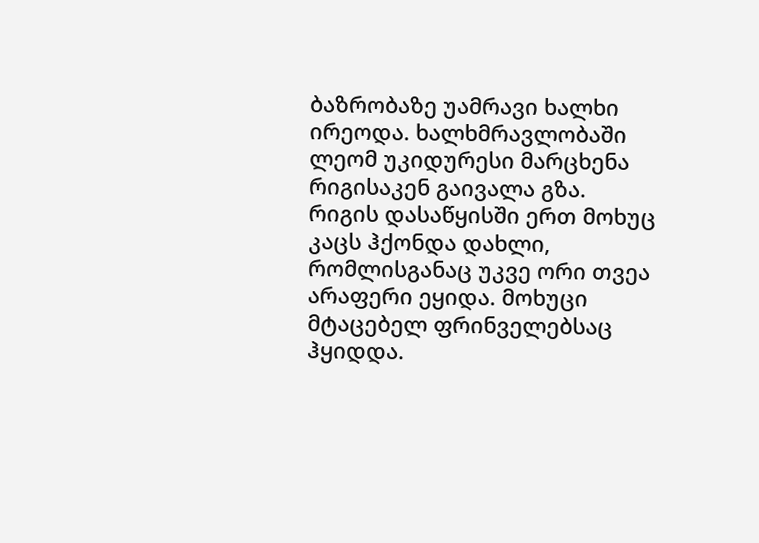ბაზრობაზე უამრავი ხალხი ირეოდა. ხალხმრავლობაში ლეომ უკიდურესი მარცხენა რიგისაკენ გაივალა გზა. რიგის დასაწყისში ერთ მოხუც კაცს ჰქონდა დახლი, რომლისგანაც უკვე ორი თვეა არაფერი ეყიდა. მოხუცი მტაცებელ ფრინველებსაც ჰყიდდა.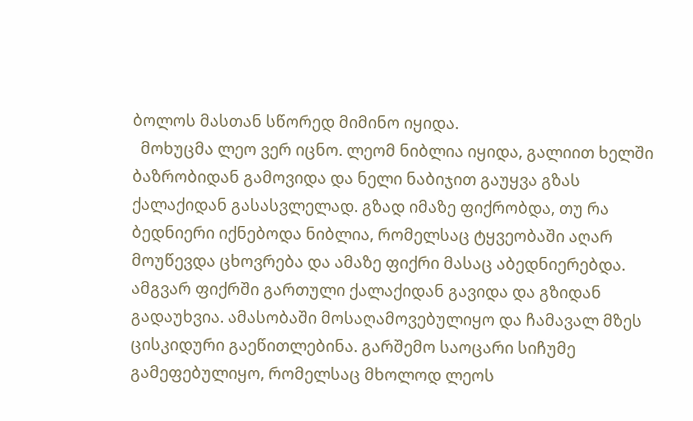ბოლოს მასთან სწორედ მიმინო იყიდა.
  მოხუცმა ლეო ვერ იცნო. ლეომ ნიბლია იყიდა, გალიით ხელში ბაზრობიდან გამოვიდა და ნელი ნაბიჯით გაუყვა გზას ქალაქიდან გასასვლელად. გზად იმაზე ფიქრობდა, თუ რა ბედნიერი იქნებოდა ნიბლია, რომელსაც ტყვეობაში აღარ მოუწევდა ცხოვრება და ამაზე ფიქრი მასაც აბედნიერებდა. ამგვარ ფიქრში გართული ქალაქიდან გავიდა და გზიდან გადაუხვია. ამასობაში მოსაღამოვებულიყო და ჩამავალ მზეს ცისკიდური გაეწითლებინა. გარშემო საოცარი სიჩუმე გამეფებულიყო, რომელსაც მხოლოდ ლეოს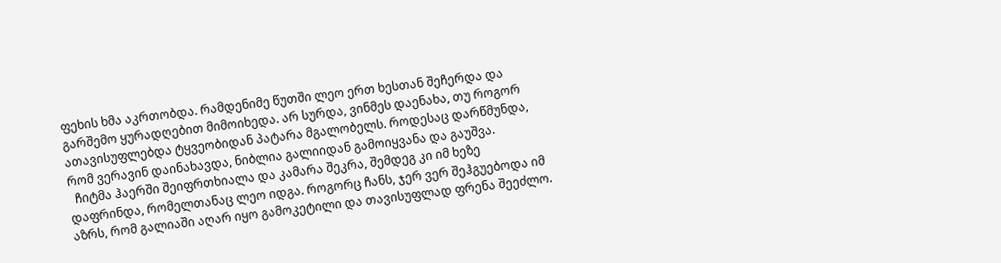ფეხის ხმა აკრთობდა. რამდენიმე წუთში ლეო ერთ ხესთან შეჩერდა და გარშემო ყურადღებით მიმოიხედა. არ სურდა, ვინმეს დაენახა, თუ როგორ ათავისუფლებდა ტყვეობიდან პატარა მგალობელს. როდესაც დარწმუნდა, რომ ვერავინ დაინახავდა, ნიბლია გალიიდან გამოიყვანა და გაუშვა.
  ჩიტმა ჰაერში შეიფრთხიალა და კამარა შეკრა, შემდეგ კი იმ ხეზე დაფრინდა, რომელთანაც ლეო იდგა. როგორც ჩანს, ჯერ ვერ შეჰგუებოდა იმ აზრს, რომ გალიაში აღარ იყო გამოკეტილი და თავისუფლად ფრენა შეეძლო.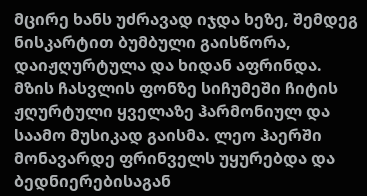მცირე ხანს უძრავად იჯდა ხეზე, შემდეგ ნისკარტით ბუმბული გაისწორა, დაიჟღურტულა და ხიდან აფრინდა. მზის ჩასვლის ფონზე სიჩუმეში ჩიტის ჟღურტული ყველაზე ჰარმონიულ და საამო მუსიკად გაისმა. ლეო ჰაერში მონავარდე ფრინველს უყურებდა და ბედნიერებისაგან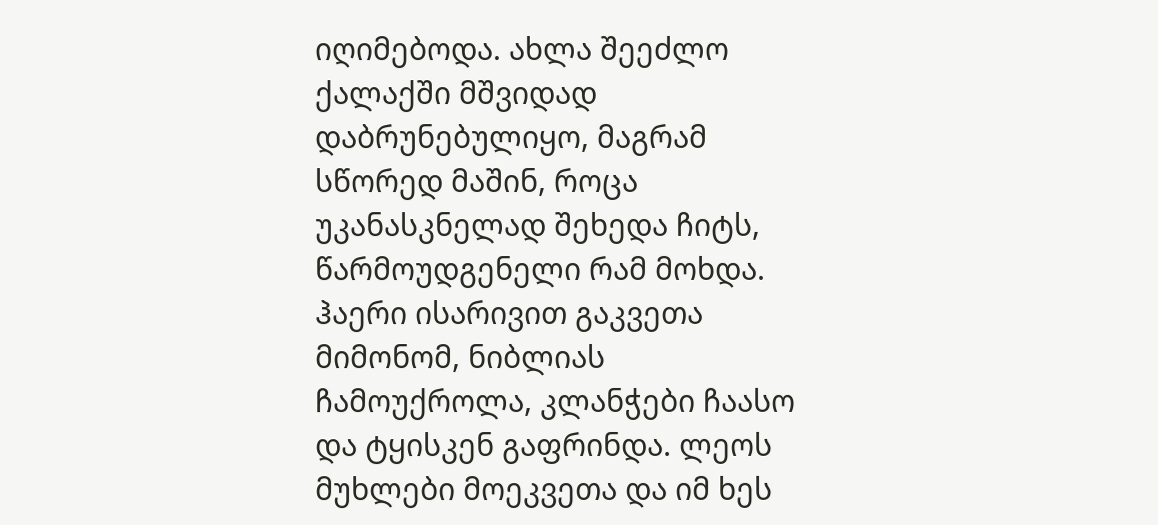იღიმებოდა. ახლა შეეძლო ქალაქში მშვიდად დაბრუნებულიყო, მაგრამ სწორედ მაშინ, როცა უკანასკნელად შეხედა ჩიტს, წარმოუდგენელი რამ მოხდა. ჰაერი ისარივით გაკვეთა მიმონომ, ნიბლიას ჩამოუქროლა, კლანჭები ჩაასო და ტყისკენ გაფრინდა. ლეოს მუხლები მოეკვეთა და იმ ხეს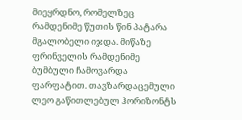მიეყრდნო, რომელზეც რამდენიმე წუთის წინ პატარა მგალობელი იჯდა. მიწაზე ფრინველის რამდენიმე ბუმბული ჩამოვარდა ფარფატით. თავზარდაცემული ლეო გაწითლებულ ჰორიზონტს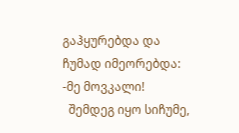გაჰყურებდა და ჩუმად იმეორებდა:
-მე მოვკალი!
  შემდეგ იყო სიჩუმე,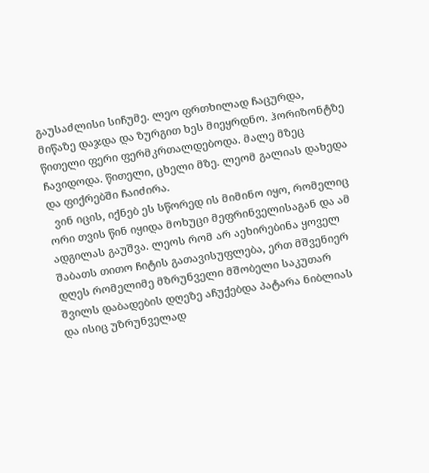გაუსაძლისი სიჩუმე. ლეო ფრთხილად ჩაცურდა, მიწაზე დაჯდა და ზურგით ხეს მიეყრდნო. ჰორიზონტზე წითელი ფერი ფერმკრთალდებოდა. მალე მზეც ჩავიდოდა. წითელი, ცხელი მზე. ლეომ გალიას დახედა და ფიქრებში ჩაიძირა.
  ვინ იცის, იქნებ ეს სწორედ ის მიმინო იყო, რომელიც ორი თვის წინ იყიდა მოხუცი მეფრინველისაგან და ამ ადგილას გაუშვა. ლეოს რომ არ აეხირებინა ყოველ შაბათს თითო ჩიტის გათავისუფლება, ერთ მშვენიერ დღეს რომელიმე მზრუნველი მშობელი საკუთარ შვილს დაბადების დღეზე აჩუქებდა პატარა ნიბლიას და ისიც უზრუნველად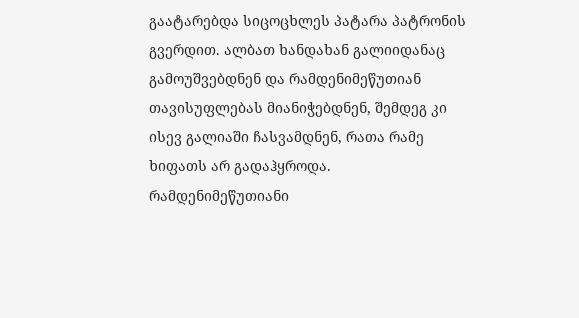გაატარებდა სიცოცხლეს პატარა პატრონის გვერდით. ალბათ ხანდახან გალიიდანაც გამოუშვებდნენ და რამდენიმეწუთიან თავისუფლებას მიანიჭებდნენ, შემდეგ კი ისევ გალიაში ჩასვამდნენ, რათა რამე ხიფათს არ გადაჰყროდა. რამდენიმეწუთიანი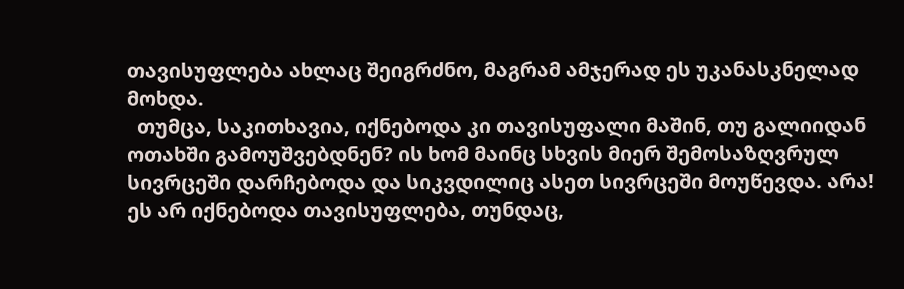თავისუფლება ახლაც შეიგრძნო, მაგრამ ამჯერად ეს უკანასკნელად მოხდა.
  თუმცა, საკითხავია, იქნებოდა კი თავისუფალი მაშინ, თუ გალიიდან ოთახში გამოუშვებდნენ? ის ხომ მაინც სხვის მიერ შემოსაზღვრულ სივრცეში დარჩებოდა და სიკვდილიც ასეთ სივრცეში მოუწევდა. არა! ეს არ იქნებოდა თავისუფლება, თუნდაც,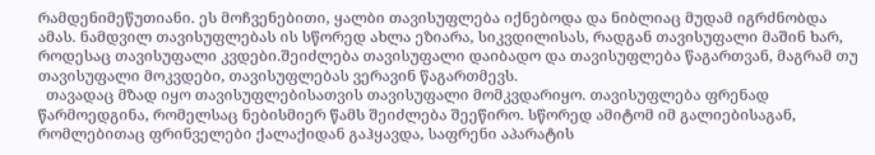რამდენიმეწუთიანი. ეს მოჩვენებითი, ყალბი თავისუფლება იქნებოდა და ნიბლიაც მუდამ იგრძნობდა ამას. ნამდვილ თავისუფლებას ის სწორედ ახლა ეზიარა, სიკვდილისას, რადგან თავისუფალი მაშინ ხარ, როდესაც თავისუფალი კვდები.შეიძლება თავისუფალი დაიბადო და თავისუფლება წაგართვან, მაგრამ თუ თავისუფალი მოკვდები, თავისუფლებას ვერავინ წაგართმევს.
  თავადაც მზად იყო თავისუფლებისათვის თავისუფალი მომკვდარიყო. თავისუფლება ფრენად წარმოედგინა, რომელსაც ნებისმიერ წამს შეიძლება შეეწირო. სწორედ ამიტომ იმ გალიებისაგან, რომლებითაც ფრინველები ქალაქიდან გაჰყავდა, საფრენი აპარატის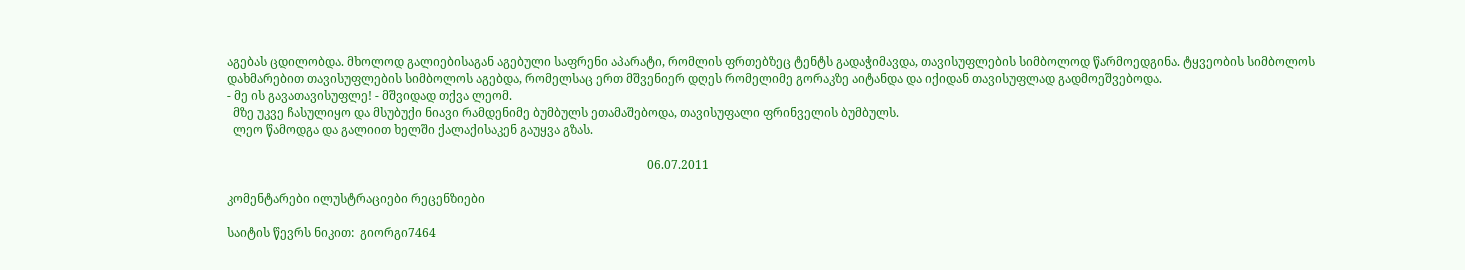აგებას ცდილობდა. მხოლოდ გალიებისაგან აგებული საფრენი აპარატი, რომლის ფრთებზეც ტენტს გადაჭიმავდა, თავისუფლების სიმბოლოდ წარმოედგინა. ტყვეობის სიმბოლოს დახმარებით თავისუფლების სიმბოლოს აგებდა, რომელსაც ერთ მშვენიერ დღეს რომელიმე გორაკზე აიტანდა და იქიდან თავისუფლად გადმოეშვებოდა.
- მე ის გავათავისუფლე! - მშვიდად თქვა ლეომ.
  მზე უკვე ჩასულიყო და მსუბუქი ნიავი რამდენიმე ბუმბულს ეთამაშებოდა, თავისუფალი ფრინველის ბუმბულს.
  ლეო წამოდგა და გალიით ხელში ქალაქისაკენ გაუყვა გზას.

                                                                                                                                            06.07.2011

კომენტარები ილუსტრაციები რეცენზიები

საიტის წევრს ნიკით:  გიორგი7464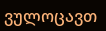ვულოცავთ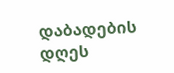დაბადების დღეს